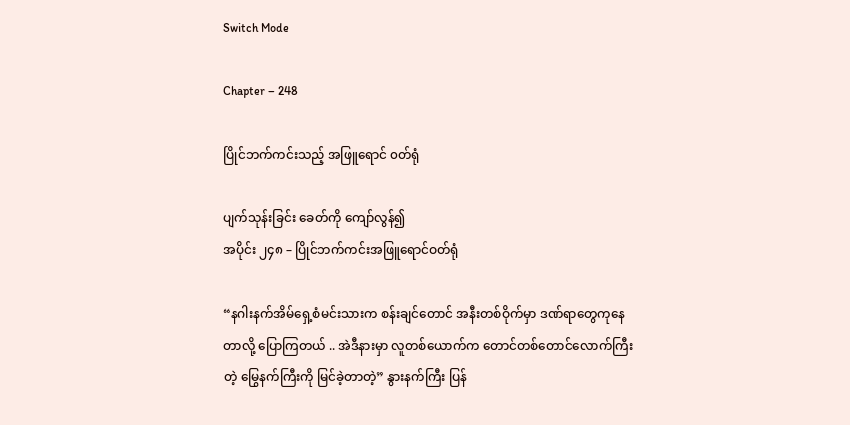Switch Mode

Chapter – 248

ပြိုင်ဘက်ကင်းသည့် အဖြူရောင် ၀တ်ရုံ

ပျက်သုန်းခြင်း ခေတ်ကို ကျော်လွန်၍
အပိုင်း ၂၄၈ – ပြိုင်ဘက်ကင်းအဖြူရောင်ဝတ်ရုံ

“နဂါးနက်အိမ်ရှေ့စံမင်းသားက စန်းချင်တောင် အနီးတစ်ဝိုက်မှာ ဒဏ်ရာတွေကုနေတာလို့ ပြောကြတယ် .. အဲဒီနားမှာ လူတစ်ယောက်က တောင်တစ်တောင်လောက်ကြီးတဲ့ မြွေနက်ကြီးကို မြင်ခဲ့တာတဲ့” နွားနက်ကြီး ပြန်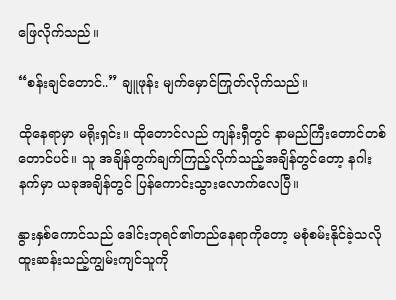ဖြေလိုက်သည်။

“စန်းချင်တောင်..” ချူဖုန်း မျက်မှောင်ကြုတ်လိုက်သည်။

ထိုနေရာမှာ မရိုးရှင်း။ ထိုတောင်လည် ကျန်းရှီတွင် နာမည်ကြီးတောင်တစ်တောင်ပင်။ သူ အချိန်တွက်ချက်ကြည့်လိုက်သည့်အချိန်တွင်တော့ နဂါးနက်မှာ ယခုအချိန်တွင် ပြန်ကောင်းသွားလောက်လေပြီ။

နွားနှစ်ကောင်သည် ဒေါင်းဘုရင်၏တည်နေရာကိုတော့ မစုံစမ်းနိုင်ခဲ့သလို ထူးဆန်းသည့်ကျွမ်းကျင်သူကို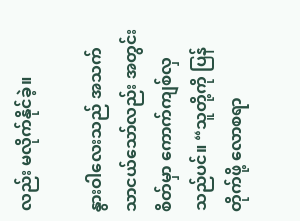လည်း မလိုက်နိုင်ခဲ့။

နွားဝါလေးသည် အသက်သာငယ်သော်လည်း အတွင်းစိတ်မှာ ကောက်ကျစ်လှသည်ပင်။ “သူတို့ကို ပြန်တိုက်ဖို့ လောစရာ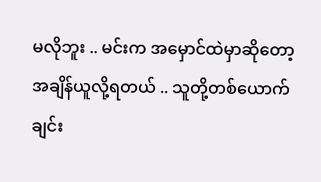မလိုဘူး .. မင်းက အမှောင်ထဲမှာဆိုတော့ အချိန်ယူလို့ရတယ် .. သူတို့တစ်ယောက်ချင်း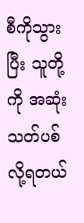စီကိုသွားပြီး သူတို့ကို အဆုံးသတ်ပစ်လို့ရတယ်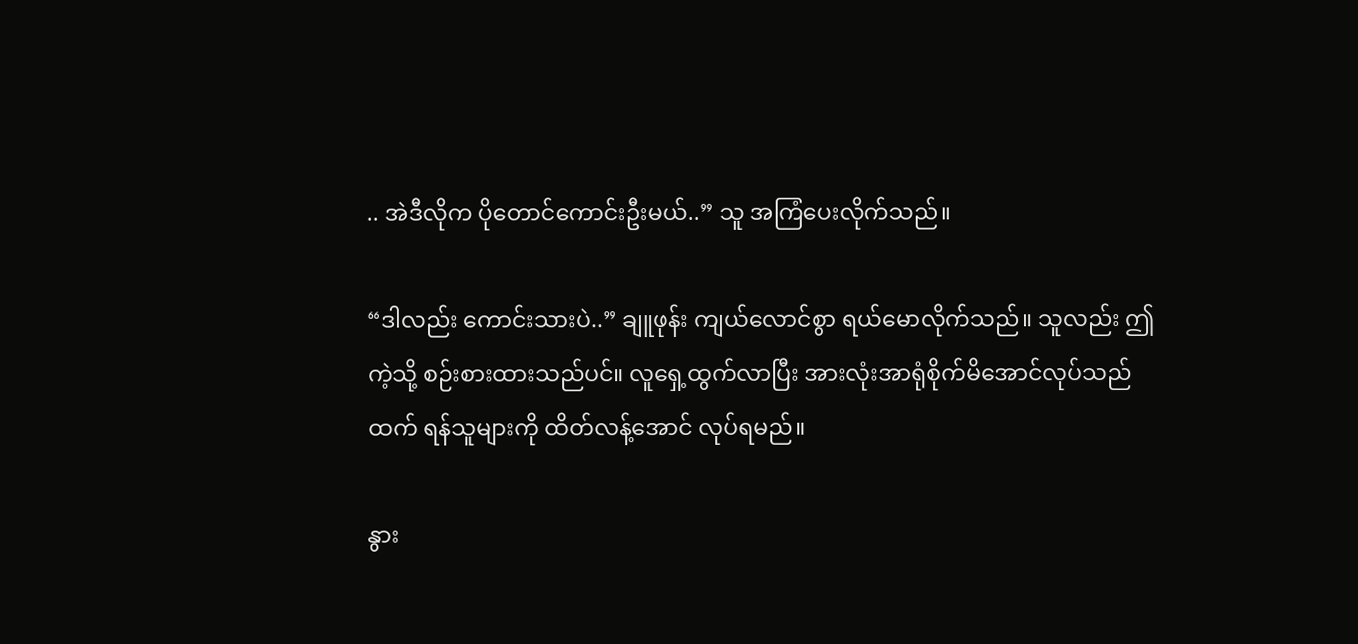.. အဲဒီလိုက ပိုတောင်ကောင်းဦးမယ်..” သူ အကြံပေးလိုက်သည်။

“ဒါလည်း ကောင်းသားပဲ..” ချူဖုန်း ကျယ်လောင်စွာ ရယ်မောလိုက်သည်။ သူလည်း ဤကဲ့သို့ စဉ်းစားထားသည်ပင်။ လူရှေ့ထွက်လာပြီး အားလုံးအာရုံစိုက်မိအောင်လုပ်သည်ထက် ရန်သူများကို ထိတ်လန့်အောင် လုပ်ရမည်။

နွား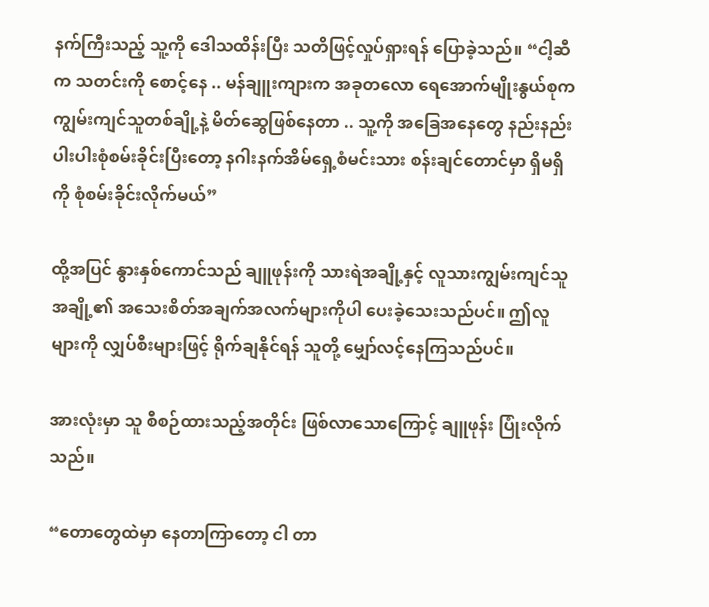နက်ကြီးသည့် သူ့ကို ဒေါသထိန်းပြီး သတိဖြင့်လှုပ်ရှားရန် ပြောခဲ့သည်။ “ငါ့ဆီက သတင်းကို စောင့်နေ .. မန်ချူးကျားက အခုတလော ရေအောက်မျိုးနွယ်စုက ကျွမ်းကျင်သူတစ်ချို့နဲ့ မိတ်ဆွေဖြစ်နေတာ .. သူ့ကို အခြေအနေတွေ နည်းနည်းပါးပါးစုံစမ်းခိုင်းပြီးတော့ နဂါးနက်အိမ်ရှေ့စံမင်းသား စန်းချင်တောင်မှာ ရှိမရှိကို စုံစမ်းခိုင်းလိုက်မယ်”

ထို့အပြင် နွားနှစ်ကောင်သည် ချူဖုန်းကို သားရဲအချို့နှင့် လူသားကျွမ်းကျင်သူအချို့၏ အသေးစိတ်အချက်အလက်များကိုပါ ပေးခဲ့သေးသည်ပင်။ ဤလူများကို လျှပ်စီးများဖြင့် ရိုက်ချနိုင်ရန် သူတို့ မျှော်လင့်နေကြသည်ပင်။

အားလုံးမှာ သူ စီစဉ်ထားသည့်အတိုင်း ဖြစ်လာသောကြောင့် ချူဖုန်း ပြုံးလိုက်သည်။

“တောတွေထဲမှာ နေတာကြာတော့ ငါ တာ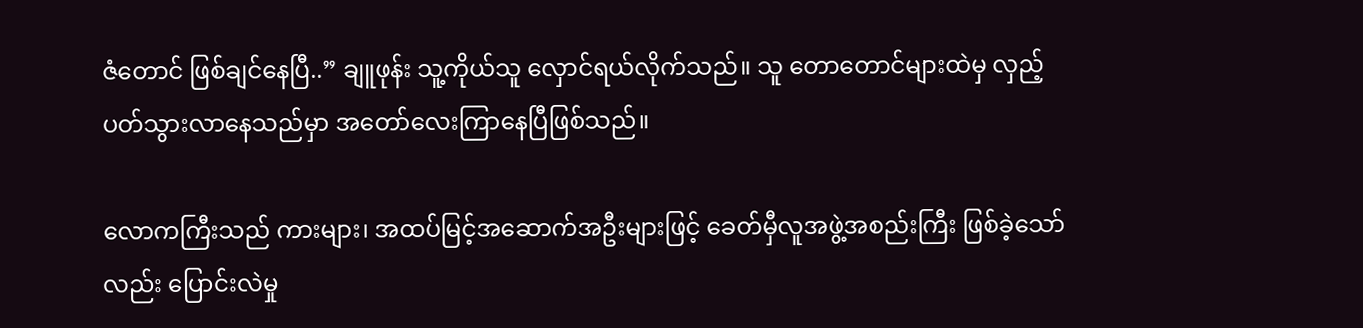ဇံတောင် ဖြစ်ချင်နေပြီ..” ချူဖုန်း သူ့ကိုယ်သူ လှောင်ရယ်လိုက်သည်။ သူ တောတောင်များထဲမှ လှည့်ပတ်သွားလာနေသည်မှာ အတော်လေးကြာနေပြီဖြစ်သည်။

လောကကြီးသည် ကားများ၊ အထပ်မြင့်အဆောက်အဦးများဖြင့် ခေတ်မှီလူအဖွဲ့အစည်းကြီး ဖြစ်ခဲ့သော်လည်း ပြောင်းလဲမှု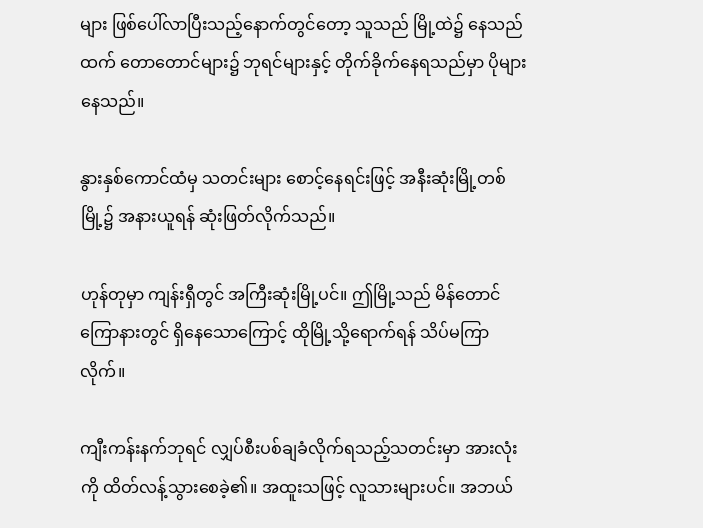များ ဖြစ်ပေါ်လာပြီးသည့်နောက်တွင်တော့ သူသည် မြို့ထဲ၌ နေသည်ထက် တောတောင်များ၌ ဘုရင်များနှင့် တိုက်ခိုက်နေရသည်မှာ ပိုများနေသည်။

နွားနှစ်ကောင်ထံမှ သတင်းများ စောင့်နေရင်းဖြင့် အနီးဆုံးမြို့တစ်မြို့၌ အနားယူရန် ဆုံးဖြတ်လိုက်သည်။

ဟုန်တုမှာ ကျန်းရှီတွင် အကြီးဆုံးမြို့ပင်။ ဤမြို့သည် မိန်တောင်ကြောနားတွင် ရှိနေသောကြောင့် ထိုမြို့သို့ရောက်ရန် သိပ်မကြာလိုက်။

ကျီးကန်းနက်ဘုရင် လျှပ်စီးပစ်ချခံလိုက်ရသည့်သတင်းမှာ အားလုံးကို ထိတ်လန့်သွားစေခဲ့၏။ အထူးသဖြင့် လူသားများပင်။ အဘယ်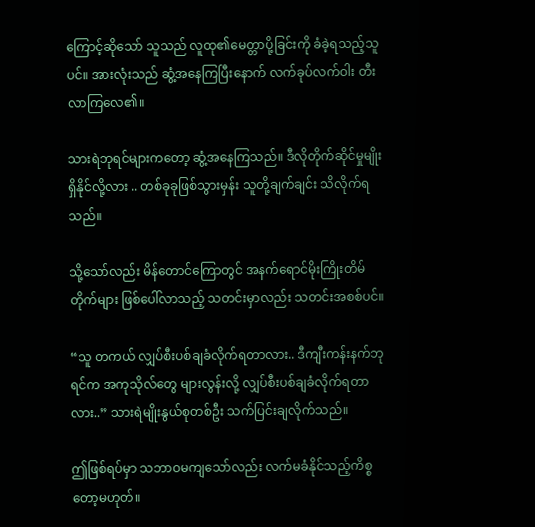ကြောင့်ဆိုသော် သူသည် လူထု၏မေတ္တာပို့ခြင်းကို ခံခဲ့ရသည့်သူပင်။ အားလုံးသည် ဆွံ့အနေကြပြီးနောက် လက်ခုပ်လက်ဝါး တီးလာကြလေ၏။

သားရဲဘုရင်များကတော့ ဆွံ့အနေကြသည်။ ဒီလိုတိုက်ဆိုင်မှုမျိုး ရှိနိုင်လို့လား .. တစ်ခုခုဖြစ်သွားမှန်း သူတို့ချက်ချင်း သိလိုက်ရသည်။

သို့သော်လည်း မိန်တောင်ကြောတွင် အနက်ရောင်မိုးကြိုးတိမ်တိုက်များ ဖြစ်ပေါ်လာသည့် သတင်းမှာလည်း သတင်းအစစ်ပင်။

“သူ တကယ် လျှပ်စီးပစ်ချခံလိုက်ရတာလား.. ဒီကျီးကန်းနက်ဘုရင်က အကုသိုလ်တွေ များလွန်းလို့ လျှပ်စီးပစ်ချခံလိုက်ရတာလား..” သားရဲမျိုးနွယ်စုတစ်ဦး သက်ပြင်းချလိုက်သည်။

ဤဖြစ်ရပ်မှာ သဘာဝမကျသော်လည်း လက်မခံနိုင်သည့်ကိစ္စတော့မဟုတ်။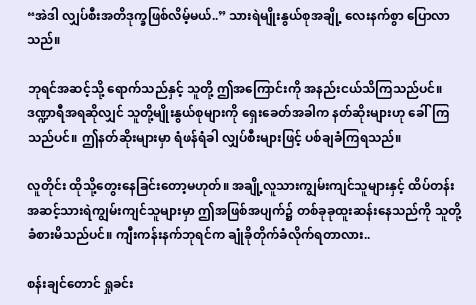“အဲဒါ လျှပ်စီးအတိဒုက္ခဖြစ်လိမ့်မယ်..” သားရဲမျိုးနွယ်စုအချို့ လေးနက်စွာ ပြောလာသည်။

ဘုရင်အဆင့်သို့ ရောက်သည်နှင့် သူတို့ ဤအကြောင်းကို အနည်းငယ်သိကြသည်ပင်။ ဒဏ္ဍာရီအရဆိုလျှင် သူတို့မျိုးနွယ်စုများကို ရှေးခေတ်အခါက နတ်ဆိုးများဟု ခေါ်ကြသည်ပင်။ ဤနတ်ဆိုးများမှာ ရံဖန်ရံခါ လျှပ်စီးများဖြင့် ပစ်ချခံကြရသည်။

လူတိုင်း ထိုသို့တွေးနေခြင်းတော့မဟုတ်။ အချို့လူသားကျွမ်းကျင်သူများနှင့် ထိပ်တန်းအဆင့်သားရဲကျွမ်းကျင်သူများမှာ ဤအဖြစ်အပျက်၌ တစ်ခုခုထူးဆန်းနေသည်ကို သူတို့ ခံစားမိသည်ပင်။ ကျီးကန်းနက်ဘုရင်က ချုံခိုတိုက်ခံလိုက်ရတာလား..

စန်းချင်တောင် ရှုခင်း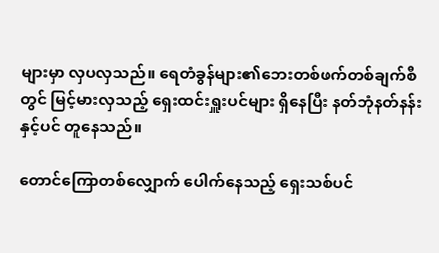များမှာ လှပလှသည်။ ရေတံခွန်များ၏ဘေးတစ်ဖက်တစ်ချက်စီတွင် မြင့်မားလှသည့် ရှေးထင်းရှူးပင်များ ရှိနေပြီး နတ်ဘုံနတ်နန်းနှင့်ပင် တူနေသည်။

တောင်ကြောတစ်လျှောက် ပေါက်နေသည့် ရှေးသစ်ပင်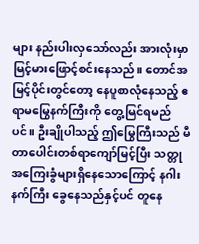များ နည်းပါးလှသော်လည်း အားလုံးမှာ မြင့်မားဖြောင့်စင်းနေသည်။ တောင်အမြင့်ပိုင်းတွင်တော့ နေပူစာလုံနေသည့် ဧရာမမြွေနက်ကြီးကို တွေ့မြင်ရမည်ပင်။ ဦးချိုပါသည့် ဤမြွေကြီးသည် မီတာပေါင်းတစ်ရာကျော်မြင့်ပြီး သတ္တုအကြေးခွံများရှိနေသောကြောင့် နဂါးနက်ကြီး ခွေနေသည်နှင့်ပင် တူနေ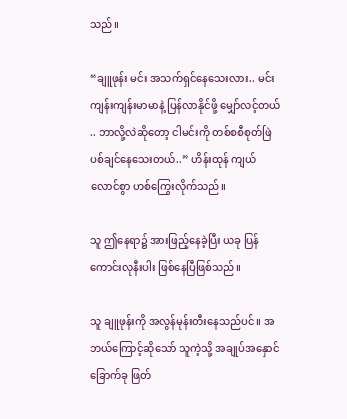သည်။

“ချူဖုန်း မင်း အသက်ရှင်နေသေးလား.. မင်း ကျန်းကျန်းမာမာနဲ့ ပြန်လာနိုင်ဖို့ မျှော်လင့်တယ် .. ဘာလို့လဲဆိုတော့ ငါမင်းကို တစ်စစီစုတ်ဖြဲပစ်ချင်နေသေးတယ်..” ဟိန်းထုန် ကျယ်လောင်စွာ ဟစ်ကြွေးလိုက်သည်။

သူ ဤနေရာ၌ အားဖြည့်နေခဲ့ပြီး ယခု ပြန်ကောင်းလုနီးပါး ဖြစ်နေပြီဖြစ်သည်။

သူ ချူဖုန်းကို အလွန်မုန်းတီးနေသည်ပင်။ အဘယ်ကြောင့်ဆိုသော် သူကဲ့သို့ အချုပ်အနှောင်ခြောက်ခု ဖြတ်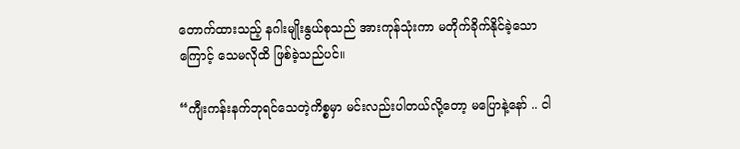တောက်ထားသည့် နဂါးမျိုးနွယ်စုသည် အားကုန်သုံးကာ မတိုက်ခိုက်နိုင်ခဲ့သောကြောင့် သေမလိုထိ ဖြစ်ခဲ့သည်ပင်။

“ကျီးကန်းနက်ဘုရင်သေတဲ့ကိစ္စမှာ မင်းလည်းပါတယ်လို့တော့ မပြောနဲ့နော် .. ငါ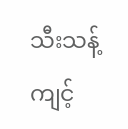သီးသန့်ကျင့်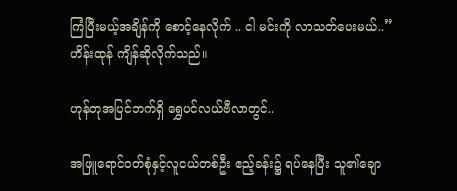ကြံပြီးမယ့်အချိန်ကို စောင့်နေလိုက် .. ငါ မင်းကို လာသတ်ပေးမယ်..” ဟိန်းထုန် ကျိန်ဆိုလိုက်သည်။

ဟုန်တုအပြင်ဘက်ရှိ ရွှေပင်လယ်ဗီလာတွင်..

အဖြူရောင်ဝတ်စုံနှင့်လူငယ်တစ်ဦး ဧည့်ခန်း၌ ရပ်နေပြီး သူ၏ချော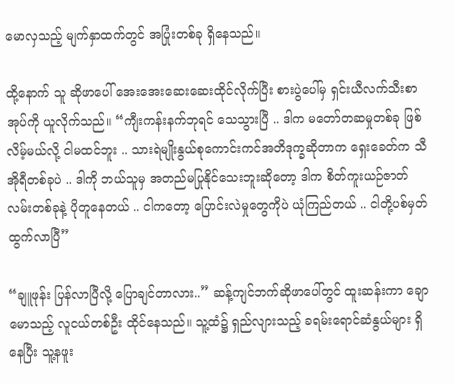မောလှသည့် မျက်နှာထက်တွင် အပြုံးတစ်ခု ရှိနေသည်။

ထို့နောက် သူ ဆိုဖာပေါ် အေးအေးဆေးဆေးထိုင်လိုက်ပြီး စားပွဲပေါ်မှ ရှင်းယီလက်သီးစာအုပ်ကို ယူလိုက်သည်။ “ကျီးကန်းနက်ဘုရင် သေသွားပြီ .. ဒါက မတော်တဆမှုတစ်ခု ဖြစ်လိမ့်မယ်လို့ ငါမထင်ဘူး .. သားရဲမျိုးနွယ်စုကောင်းကင်အတိဒုက္ခဆိုတာက ရှေးခေတ်က သီအိုရီတစ်ခုပဲ .. ဒါကို ဘယ်သူမှ အတည်မပြုနိုင်သေးဘူးဆိုတော့ ဒါက စိတ်ကူးယဉ်ဇာတ်လမ်းတစ်ခုနဲ့ ပိုတူနေတယ် .. ငါကတော့ ပြောင်းလဲမှုတွေကိုပဲ ယုံကြည်တယ် .. ငါတို့ပစ်မှတ် ထွက်လာပြီ”

“ချူဖုန်း ပြန်လာပြီလို့ ပြောချင်တာလား..” ဆန့်ကျင်ဘက်ဆိုဖာပေါ်တွင် ထူးဆန်းကာ ချောမောသည့် လူငယ်တစ်ဦး ထိုင်နေသည်။ သူ့ထံ၌ ရှည်လျားသည့် ခရမ်းရောင်ဆံနွယ်များ ရှိနေပြီး သူ့နဖူး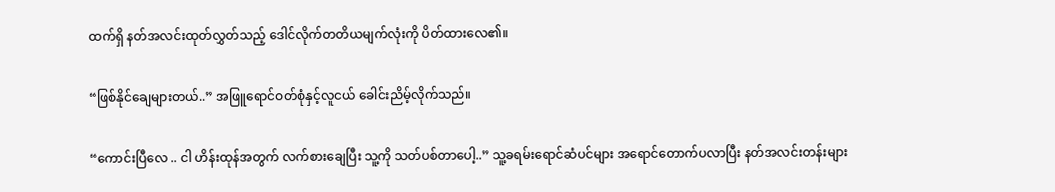ထက်ရှိ နတ်အလင်းထုတ်လွှတ်သည့် ဒေါင်လိုက်တတိယမျက်လုံးကို ပိတ်ထားလေ၏။

“ဖြစ်နိုင်ချေများတယ်..” အဖြူရောင်ဝတ်စုံနှင့်လူငယ် ခေါင်းညိမ့်လိုက်သည်။

“ကောင်းပြီလေ .. ငါ ဟိန်းထုန်အတွက် လက်စားချေပြီး သူ့ကို သတ်ပစ်တာပေါ့..” သူ့ခရမ်းရောင်ဆံပင်များ အရောင်တောက်ပလာပြီး နတ်အလင်းတန်းများ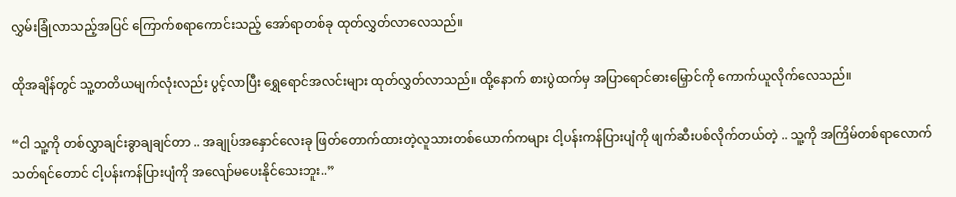လွှမ်းခြုံလာသည့်အပြင် ကြောက်စရာကောင်းသည့် အော်ရာတစ်ခု ထုတ်လွှတ်လာလေသည်။

ထိုအချိန်တွင် သူ့တတိယမျက်လုံးလည်း ပွင့်လာပြီး ရွှေရောင်အလင်းများ ထုတ်လွှတ်လာသည်။ ထို့နောက် စားပွဲထက်မှ အပြာရောင်ဓားမြှောင်ကို ကောက်ယူလိုက်လေသည်။

“ငါ သူ့ကို တစ်လွှာချင်းခွာချချင်တာ .. အချုပ်အနှောင်လေးခု ဖြတ်တောက်ထားတဲ့လူသားတစ်ယောက်ကများ ငါ့ပန်းကန်ပြားပျံကို ဖျက်ဆီးပစ်လိုက်တယ်တဲ့ .. သူ့ကို အကြိမ်တစ်ရာလောက်သတ်ရင်တောင် ငါ့ပန်းကန်ပြားပျံကို အလျော်မပေးနိုင်သေးဘူး..”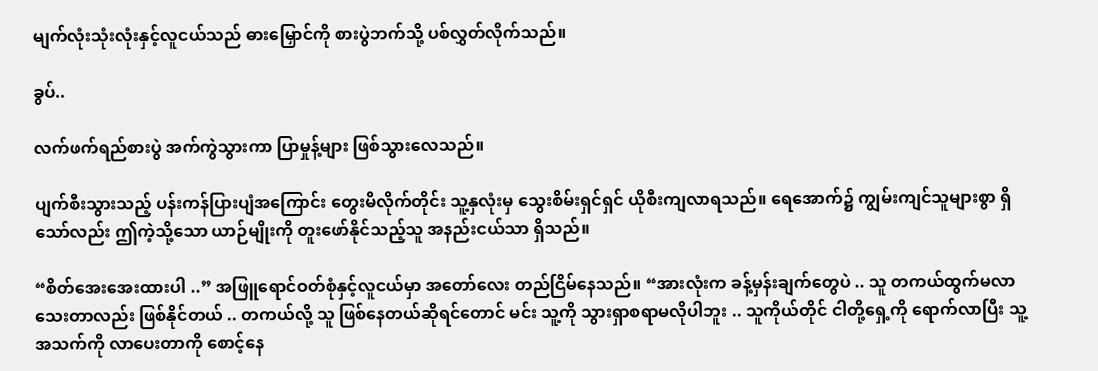မျက်လုံးသုံးလုံးနှင့်လူငယ်သည် ဓားမြှောင်ကို စားပွဲဘက်သို့ ပစ်လွှတ်လိုက်သည်။

ခွပ်..

လက်ဖက်ရည်စားပွဲ အက်ကွဲသွားကာ ပြာမှုန့်များ ဖြစ်သွားလေသည်။

ပျက်စီးသွားသည့် ပန်းကန်ပြားပျံအကြောင်း တွေးမိလိုက်တိုင်း သူ့နှလုံးမှ သွေးစိမ်းရှင်ရှင် ယိုစီးကျလာရသည်။ ရေအောက်၌ ကျွမ်းကျင်သူများစွာ ရှိသော်လည်း ဤကဲ့သို့သော ယာဉ်မျိုးကို တူးဖော်နိုင်သည့်သူ အနည်းငယ်သာ ရှိသည်။

“စိတ်အေးအေးထားပါ ..” အဖြူရောင်ဝတ်စုံနှင့်လူငယ်မှာ အတော်လေး တည်ငြိမ်နေသည်။ “အားလုံးက ခန့်မှန်းချက်တွေပဲ .. သူ တကယ်ထွက်မလာသေးတာလည်း ဖြစ်နိုင်တယ် .. တကယ်လို့ သူ ဖြစ်နေတယ်ဆိုရင်တောင် မင်း သူ့ကို သွားရှာစရာမလိုပါဘူး .. သူကိုယ်တိုင် ငါတို့ရှေ့ကို ရောက်လာပြီး သူ့အသက်ကို လာပေးတာကို စောင့်နေ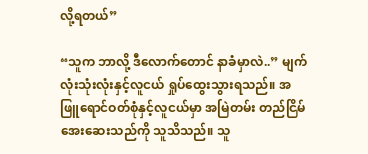လို့ရတယ်”

“သူက ဘာလို့ ဒီလောက်တောင် နာခံမှာလဲ..” မျက်လုံးသုံးလုံးနှင့်လူငယ် ရှုပ်ထွေးသွားရသည်။ အဖြူရောင်ဝတ်စုံနှင့်လူငယ်မှာ အမြဲတမ်း တည်ငြိမ်အေးဆေးသည်ကို သူသိသည်။ သူ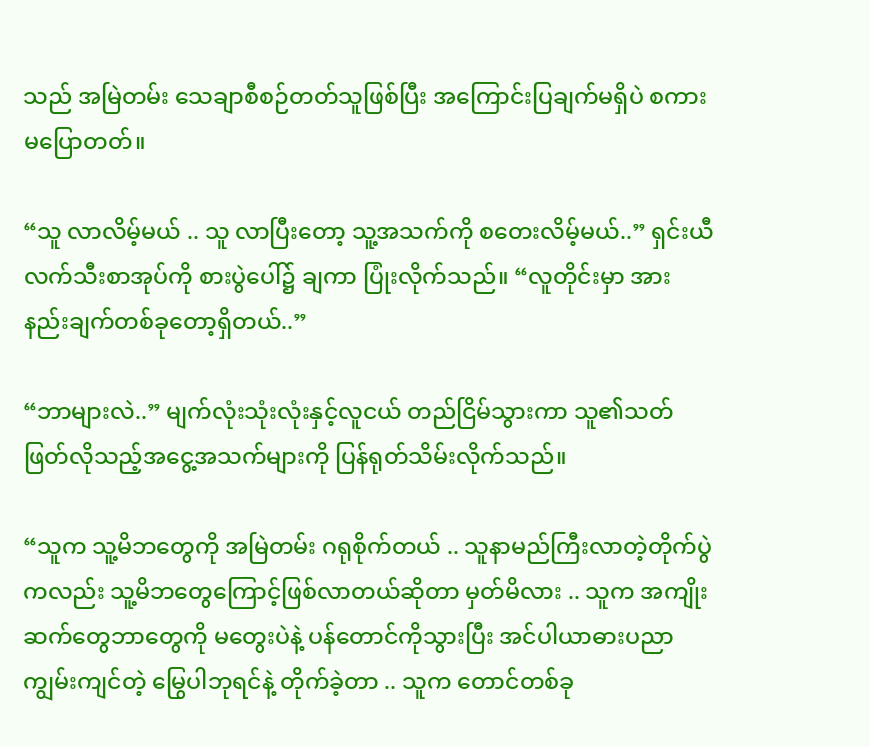သည် အမြဲတမ်း သေချာစီစဉ်တတ်သူဖြစ်ပြီး အကြောင်းပြချက်မရှိပဲ စကားမပြောတတ်။

“သူ လာလိမ့်မယ် .. သူ လာပြီးတော့ သူ့အသက်ကို စတေးလိမ့်မယ်..” ရှင်းယီလက်သီးစာအုပ်ကို စားပွဲပေါ်၌ ချကာ ပြုံးလိုက်သည်။ “လူတိုင်းမှာ အားနည်းချက်တစ်ခုတော့ရှိတယ်..”

“ဘာများလဲ..” မျက်လုံးသုံးလုံးနှင့်လူငယ် တည်ငြိမ်သွားကာ သူ၏သတ်ဖြတ်လိုသည့်အငွေ့အသက်များကို ပြန်ရုတ်သိမ်းလိုက်သည်။

“သူက သူ့မိဘတွေကို အမြဲတမ်း ဂရုစိုက်တယ် .. သူနာမည်ကြီးလာတဲ့တိုက်ပွဲကလည်း သူ့မိဘတွေကြောင့်ဖြစ်လာတယ်ဆိုတာ မှတ်မိလား .. သူက အကျိုးဆက်တွေဘာတွေကို မတွေးပဲနဲ့ ပန်တောင်ကိုသွားပြီး အင်ပါယာဓားပညာကျွမ်းကျင်တဲ့ မြွေပါဘုရင်နဲ့ တိုက်ခဲ့တာ .. သူက တောင်တစ်ခု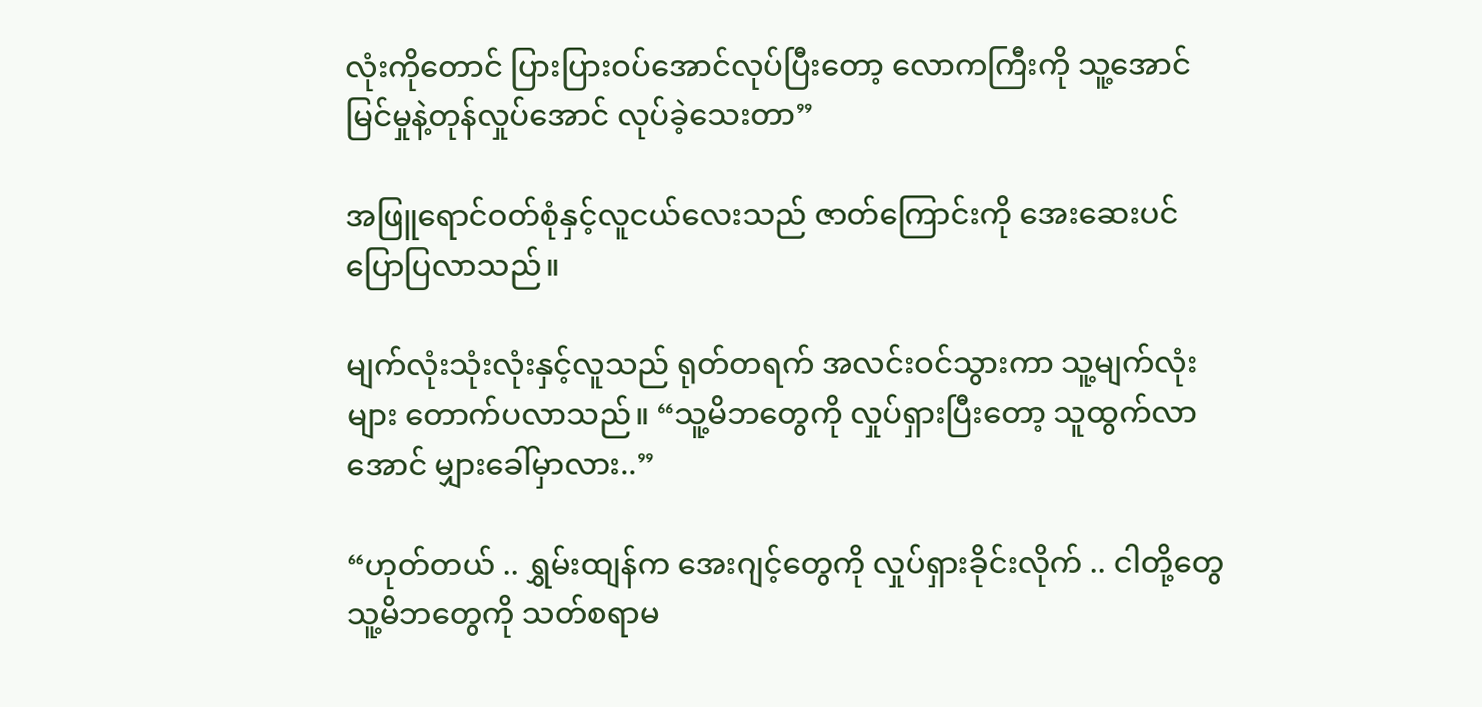လုံးကိုတောင် ပြားပြားဝပ်အောင်လုပ်ပြီးတော့ လောကကြီးကို သူ့အောင်မြင်မှုနဲ့တုန်လှုပ်အောင် လုပ်ခဲ့သေးတာ”

အဖြူရောင်ဝတ်စုံနှင့်လူငယ်လေးသည် ဇာတ်ကြောင်းကို အေးဆေးပင် ပြောပြလာသည်။

မျက်လုံးသုံးလုံးနှင့်လူသည် ရုတ်တရက် အလင်းဝင်သွားကာ သူ့မျက်လုံးများ တောက်ပလာသည်။ “သူ့မိဘတွေကို လှုပ်ရှားပြီးတော့ သူထွက်လာအောင် မျှားခေါ်မှာလား..”

“ဟုတ်တယ် .. ရွှမ်းထျန်က အေးဂျင့်တွေကို လှုပ်ရှားခိုင်းလိုက် .. ငါတို့တွေ သူ့မိဘတွေကို သတ်စရာမ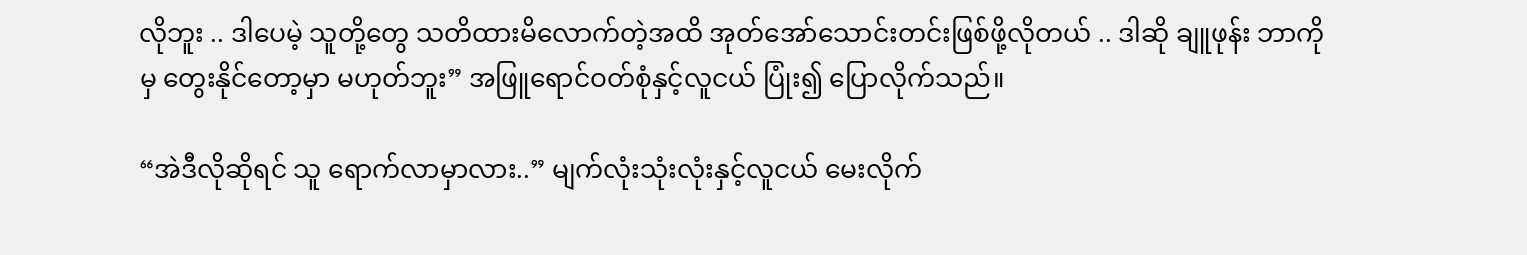လိုဘူး .. ဒါပေမဲ့ သူတို့တွေ သတိထားမိလောက်တဲ့အထိ အုတ်အော်သောင်းတင်းဖြစ်ဖို့လိုတယ် .. ဒါဆို ချူဖုန်း ဘာကိုမှ တွေးနိုင်တော့မှာ မဟုတ်ဘူး” အဖြူရောင်ဝတ်စုံနှင့်လူငယ် ပြုံး၍ ပြောလိုက်သည်။

“အဲဒီလိုဆိုရင် သူ ရောက်လာမှာလား..” မျက်လုံးသုံးလုံးနှင့်လူငယ် မေးလိုက်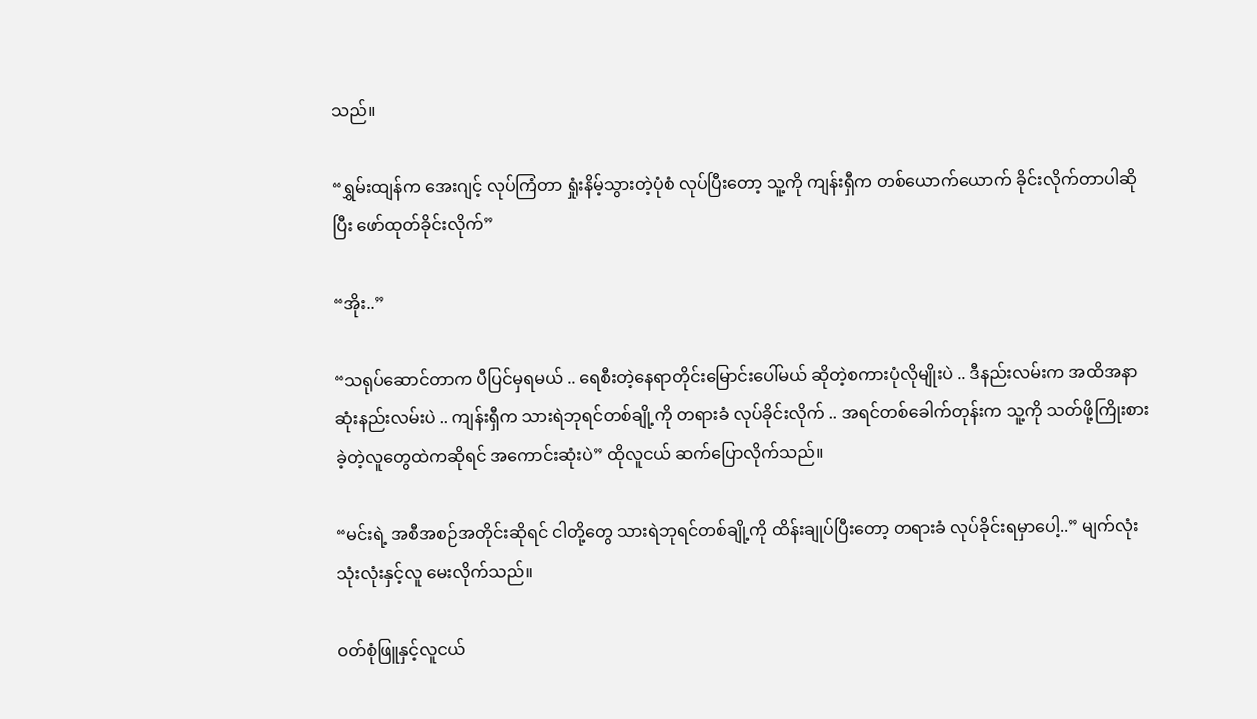သည်။

“ရွှမ်းထျန်က အေးဂျင့် လုပ်ကြံတာ ရှုံးနိမ့်သွားတဲ့ပုံစံ လုပ်ပြီးတော့ သူ့ကို ကျန်းရှီက တစ်ယောက်ယောက် ခိုင်းလိုက်တာပါဆိုပြီး ဖော်ထုတ်ခိုင်းလိုက်”

“အိုး..”

“သရုပ်ဆောင်တာက ပီပြင်မှရမယ် .. ရေစီးတဲ့နေရာတိုင်းမြောင်းပေါ်မယ် ဆိုတဲ့စကားပုံလိုမျိုးပဲ .. ဒီနည်းလမ်းက အထိအနာဆုံးနည်းလမ်းပဲ .. ကျန်းရှီက သားရဲဘုရင်တစ်ချို့ကို တရားခံ လုပ်ခိုင်းလိုက် .. အရင်တစ်ခေါက်တုန်းက သူ့ကို သတ်ဖို့ကြိုးစားခဲ့တဲ့လူတွေထဲကဆိုရင် အကောင်းဆုံးပဲ” ထိုလူငယ် ဆက်ပြောလိုက်သည်။

“မင်းရဲ့ အစီအစဉ်အတိုင်းဆိုရင် ငါတို့တွေ သားရဲဘုရင်တစ်ချို့ကို ထိန်းချုပ်ပြီးတော့ တရားခံ လုပ်ခိုင်းရမှာပေါ့..” မျက်လုံးသုံးလုံးနှင့်လူ မေးလိုက်သည်။

ဝတ်စုံဖြူနှင့်လူငယ်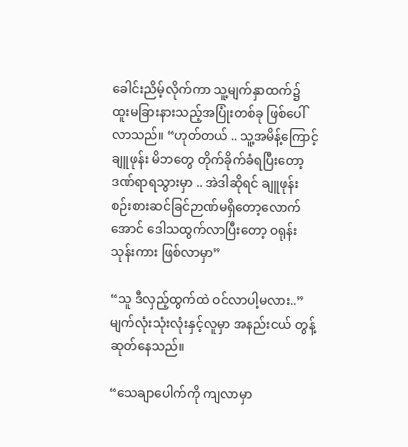ခေါင်းညိမ့်လိုက်ကာ သူ့မျက်နှာထက်၌ ထူးမခြားနားသည့်အပြုံးတစ်ခု ဖြစ်ပေါ်လာသည်။ “ဟုတ်တယ် .. သူ့အမိန့်ကြောင့် ချူဖုန်း မိဘတွေ တိုက်ခိုက်ခံရပြီးတော့ ဒဏ်ရာရသွားမှာ .. အဲဒါဆိုရင် ချူဖုန်း စဉ်းစားဆင်ခြင်ဉာဏ်မရှိတော့လောက်အောင် ဒေါသထွက်လာပြီးတော့ ဝရုန်းသုန်းကား ဖြစ်လာမှာ”

“သူ ဒီလှည့်ထွက်ထဲ ဝင်လာပါ့မလား..” မျက်လုံးသုံးလုံးနှင့်လူမှာ အနည်းငယ် တွန့်ဆုတ်နေသည်။

“သေချာပေါက်ကို ကျလာမှာ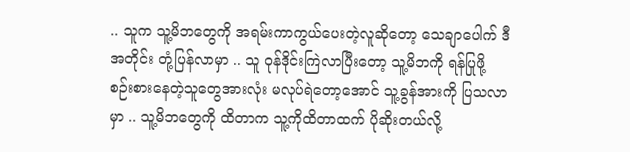.. သူက သူ့မိဘတွေကို အရမ်းကာကွယ်ပေးတဲ့လူဆိုတော့ သေချာပေါက် ဒီအတိုင်း တုံ့ပြန်လာမှာ .. သူ ဝုန်ဒိုင်းကြဲလာပြီးတော့ သူ့မိဘကို ရန်ပြုဖို့ စဉ်းစားနေတဲ့သူတွေအားလုံး မလုပ်ရဲတော့အောင် သူ့ခွန်အားကို ပြသလာမှာ .. သူ့မိဘတွေကို ထိတာက သူ့ကိုထိတာထက် ပိုဆိုးတယ်လို့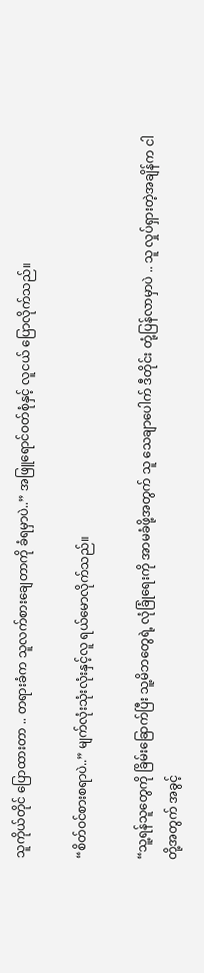သူကိုယ်တိုင် ပြောထားတာ .. တရားခံက သူလက်စားချေတာကို ခံရမှာပဲ..” အဖြူရောင်ဝတ်စုံနှင့် လူငယ် ပြောလိုက်သည်။

“စိတ်ဝင်စားစရာပဲ..” မျက်လုံးသုံးလုံးနှင့်လူ ရယ်မောလိုက်သည်။

“သူ့ရန်သူတွေကို ခြိမ်းခြောက်ပြီး သူ့မိဘတွေရဲ့ လုံခြုံရေးကို အာမခံဖို့အတွက် သူ သေချာပေါက် ဒီတိုင်း တုံ့ပြန်လာမှာပဲ .. သူ လှုပ်ရှားတဲ့အချိန်က ငါတို့အတွက် အခွင့်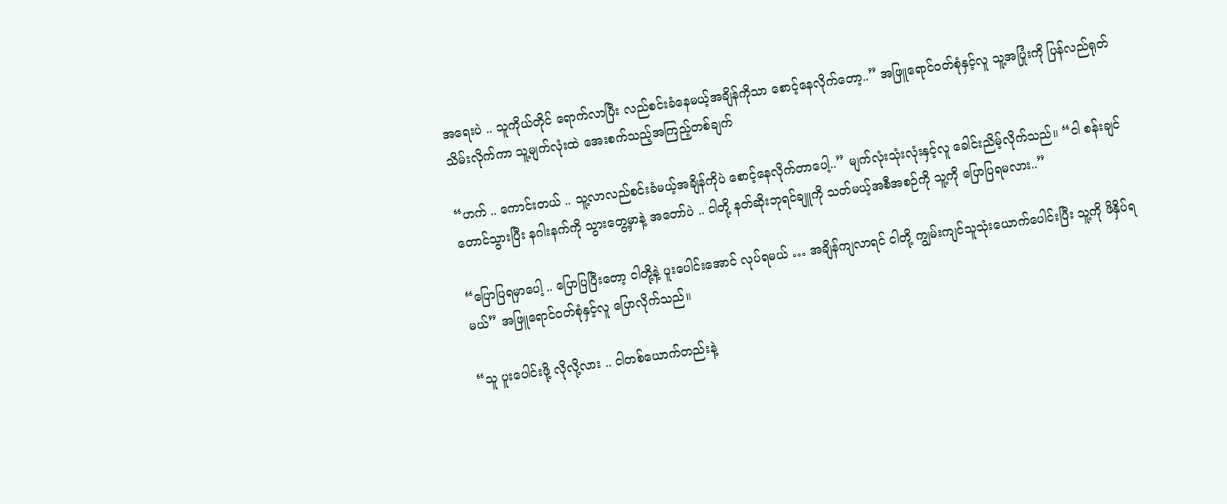အရေးပဲ .. သူကိုယ်တိုင် ရောက်လာပြီး လည်စင်းခံနေမယ့်အချိန်ကိုသာ စောင့်နေလိုက်တော့..” အဖြူရောင်ဝတ်စုံနှင့်လူ သူ့အပြုံးကို ပြန်လည်ရုတ်သိမ်းလိုက်ကာ သူ့မျက်လုံးထဲ အေးစက်သည့်အကြည့်တစ်ချက်

“ဟက် .. ကောင်းတယ် .. သူ့လာလည်စင်းခံမယ့်အချိန်ကိုပဲ စောင့်နေလိုက်တာပေါ့..” မျက်လုံးသုံးလုံးနှင့်လူ ခေါင်းညိမ့်လိုက်သည်။ “ငါ စန်းချင်တောင်သွားပြီး နဂါးနက်ကို သွားတွေ့မှာနဲ့ အတော်ပဲ .. ငါတို့ နတ်ဆိုးဘုရင်ချူကို သတ်မယ့်အစီအစဉ်ကို သူ့ကို ပြောပြရမလား..”

“ပြောပြရမှာပေါ့ .. ပြောပြပြီးတော့ ငါတို့နဲ့ ပူးပေါင်းအောင် လုပ်ရမယ် … အချိန်ကျလာရင် ငါတို့ ကျွမ်းကျင်သူသုံးယောက်ပေါင်းပြီး သူ့ကို ဖိနှိပ်ရမယ်” အဖြူရောင်ဝတ်စုံနှင့်လူ ပြောလိုက်သည်။

“သူ ပူးပေါင်းဖို့ လိုလို့လား .. ငါတစ်ယောက်တည်းနဲ့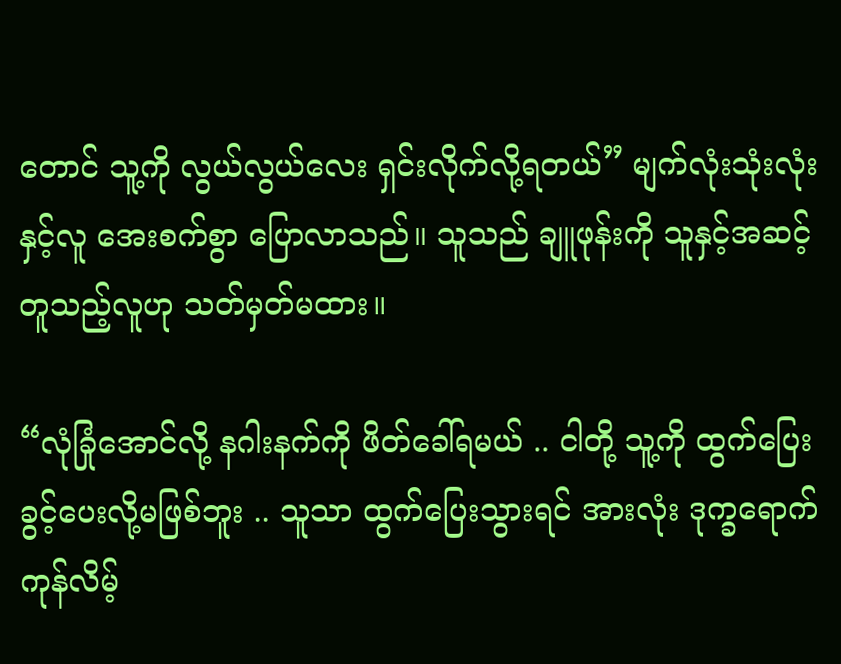တောင် သူ့ကို လွယ်လွယ်လေး ရှင်းလိုက်လို့ရတယ်” မျက်လုံးသုံးလုံးနှင့်လူ အေးစက်စွာ ပြောလာသည်။ သူသည် ချူဖုန်းကို သူနှင့်အဆင့်တူသည့်လူဟု သတ်မှတ်မထား။

“လုံခြုံအောင်လို့ နဂါးနက်ကို ဖိတ်ခေါ်ရမယ် .. ငါတို့ သူ့ကို ထွက်ပြေးခွင့်ပေးလို့မဖြစ်ဘူး .. သူသာ ထွက်ပြေးသွားရင် အားလုံး ဒုက္ခရောက်ကုန်လိမ့်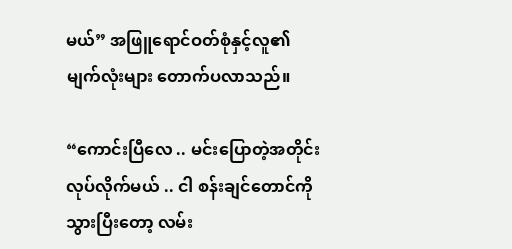မယ်” အဖြူရောင်ဝတ်စုံနှင့်လူ၏မျက်လုံးများ တောက်ပလာသည်။

“ကောင်းပြီလေ .. မင်းပြောတဲ့အတိုင်း လုပ်လိုက်မယ် .. ငါ စန်းချင်တောင်ကို သွားပြီးတော့ လမ်း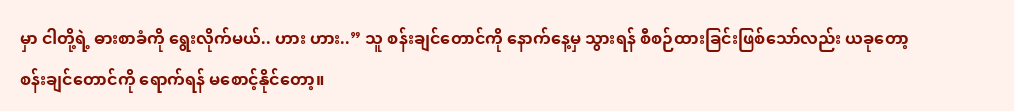မှာ ငါတို့ရဲ့ ဓားစာခံကို ရွေးလိုက်မယ်.. ဟား ဟား..” သူ စန်းချင်တောင်ကို နောက်နေ့မှ သွားရန် စီစဉ်ထားခြင်းဖြစ်သော်လည်း ယခုတော့ စန်းချင်တောင်ကို ရောက်ရန် မစောင့်နိုင်တော့။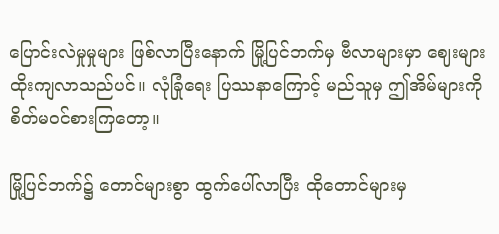ပြောင်းလဲမှုမှုများ ဖြစ်လာပြီးနောက် မြို့ပြင်ဘက်မှ ဗီလာများမှာ ဈေးများထိုးကျလာသည်ပင်။ လုံခြုံရေး ပြဿနာကြောင့် မည်သူမှ ဤအိမ်များကို စိတ်မဝင်စားကြတော့။

မြို့ပြင်ဘက်၌ တောင်များစွာ ထွက်ပေါ်လာပြီး ထိုတောင်များမှ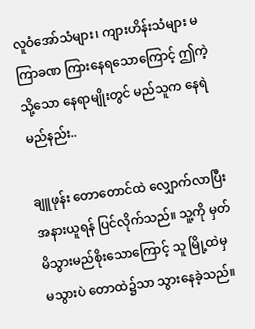လူဝံအော်သံများ၊ ကျားဟိန်းသံများ မကြာခဏ ကြားနေရသောကြောင့် ဤကဲ့သို့သော နေရာမျိုးတွင် မည်သူက နေရဲမည်နည်း..

ချူဖုန်း တောတောင်ထဲ လျှောက်လာပြီး အနားယူရန် ပြင်လိုက်သည်။ သူ့ကို မှတ်မိသွားမည်စိုးသောကြောင့် သူ မြို့ထဲမှ မသွားပဲ တောထဲ၌သာ သွားနေခဲ့သည်။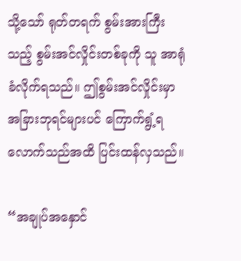သို့သော် ရုတ်တရက် စွမ်းအားကြီးသည့် စွမ်းအင်လှိုင်းတစ်ခုကို သူ အာရုံခံလိုက်ရသည်။ ဤစွမ်းအင်လှိုင်းမှာ အခြားဘုရင်များပင် ကြောက်ရွံ့ရလောက်သည်အထိ ပြင်းထန်လှသည်။

“အချုပ်အနှောင်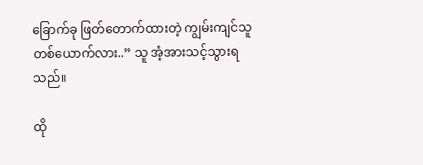ခြောက်ခု ဖြတ်တောက်ထားတဲ့ ကျွမ်းကျင်သူတစ်ယောက်လား..” သူ အံ့အားသင့်သွားရသည်။

ထို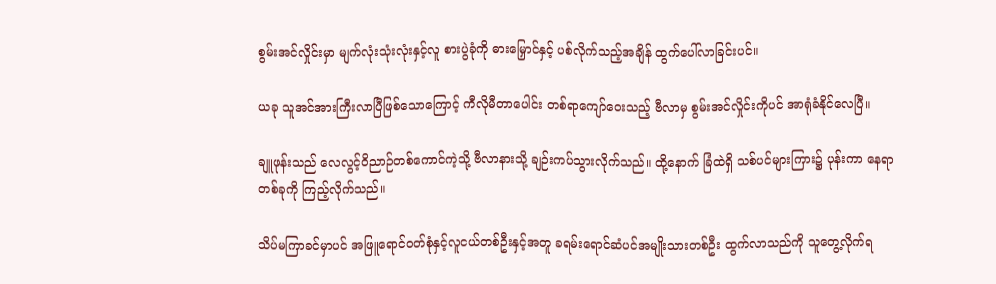စွမ်းအင်လှိုင်းမှာ မျက်လုံးသုံးလုံးနှင့်လူ စားပွဲခုံကို ဓားမြှောင်နှင့် ပစ်လိုက်သည့်အချိန် ထွက်ပေါ်လာခြင်းပင်။

ယခု သူအင်အားကြီးလာပြီဖြစ်သောကြောင့် ကီလိုမီတာပေါင်း တစ်ရာကျော်ဝေးသည့် ဗီလာမှ စွမ်းအင်လှိုင်းကိုပင် အာရုံခံနိုင်လေပြီ။

ချူဖုန်းသည် လေလွင့်ဝိညာဉ်တစ်ကောင်ကဲ့သို့ ဗီလာနားသို့ ချဉ်းကပ်သွားလိုက်သည်။ ထို့နောက် ခြံထဲရှိ သစ်ပင်များကြား၌ ပုန်းကာ နေရာတစ်ခုကို ကြည့်လိုက်သည်။

သိပ်မကြာခင်မှာပင် အဖြူရောင်ဝတ်စုံနှင့်လူငယ်တစ်ဦးနှင့်အတူ ခရမ်းရောင်ဆံပင်အမျိုးသားတစ်ဦး ထွက်လာသည်ကို သူတွေ့လိုက်ရ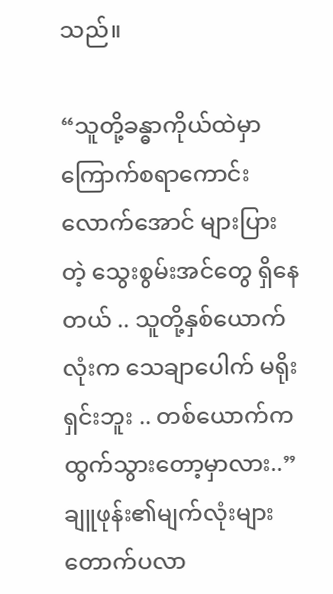သည်။

“သူတို့ခန္ဓာကိုယ်ထဲမှာ ကြောက်စရာကောင်းလောက်အောင် များပြားတဲ့ သွေးစွမ်းအင်တွေ ရှိနေတယ် .. သူတို့နှစ်ယောက်လုံးက သေချာပေါက် မရိုးရှင်းဘူး .. တစ်ယောက်က ထွက်သွားတော့မှာလား..” ချူဖုန်း၏မျက်လုံးများ တောက်ပလာ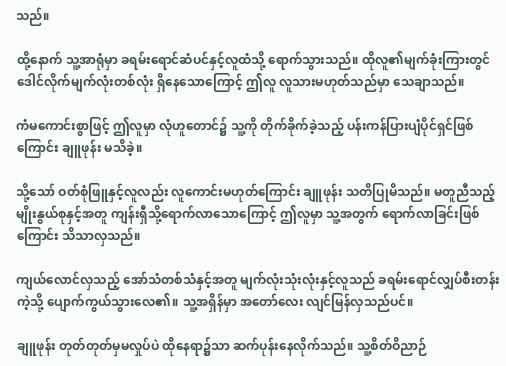သည်။

ထို့နောက် သူ့အာရုံမှာ ခရမ်းရောင်ဆံပင်နှင့်လူထံသို့ ရောက်သွားသည်။ ထိုလူ၏မျက်ခုံးကြားတွင် ဒေါင်လိုက်မျက်လုံးတစ်လုံး ရှိနေသောကြောင့် ဤလူ လူသားမဟုတ်သည်မှာ သေချာသည်။

ကံမကောင်းစွာဖြင့် ဤလူမှာ လုံဟူတောင်၌ သူ့ကို တိုက်ခိုက်ခဲ့သည့် ပန်းကန်ပြားပျံပိုင်ရှင်ဖြစ်ကြောင်း ချူဖုန်း မသိခဲ့။

သို့သော် ဝတ်စုံဖြူနှင့်လူလည်း လူကောင်းမဟုတ်ကြောင်း ချူဖုန်း သတိပြုမိသည်။ မတူညီသည့်မျိုးနွယ်စုနှင့်အတူ ကျန်းရှီသို့ရောက်လာသောကြောင့် ဤလူမှာ သူ့အတွက် ရောက်လာခြင်းဖြစ်ကြောင်း သိသာလှသည်။

ကျယ်လောင်လှသည့် အော်သံတစ်သံနှင့်အတူ မျက်လုံးသုံးလုံးနှင့်လူသည် ခရမ်းရောင်လျှပ်စီးတန်းကဲ့သို့ ပျောက်ကွယ်သွားလေ၏။ သူ့အရှိန်မှာ အတော်လေး လျင်မြန်လှသည်ပင်။

ချူဖုန်း တုတ်တုတ်မှမလှုပ်ပဲ ထိုနေရာ၌သာ ဆက်ပုန်းနေလိုက်သည်။ သူ့စိတ်ဝိညာဉ်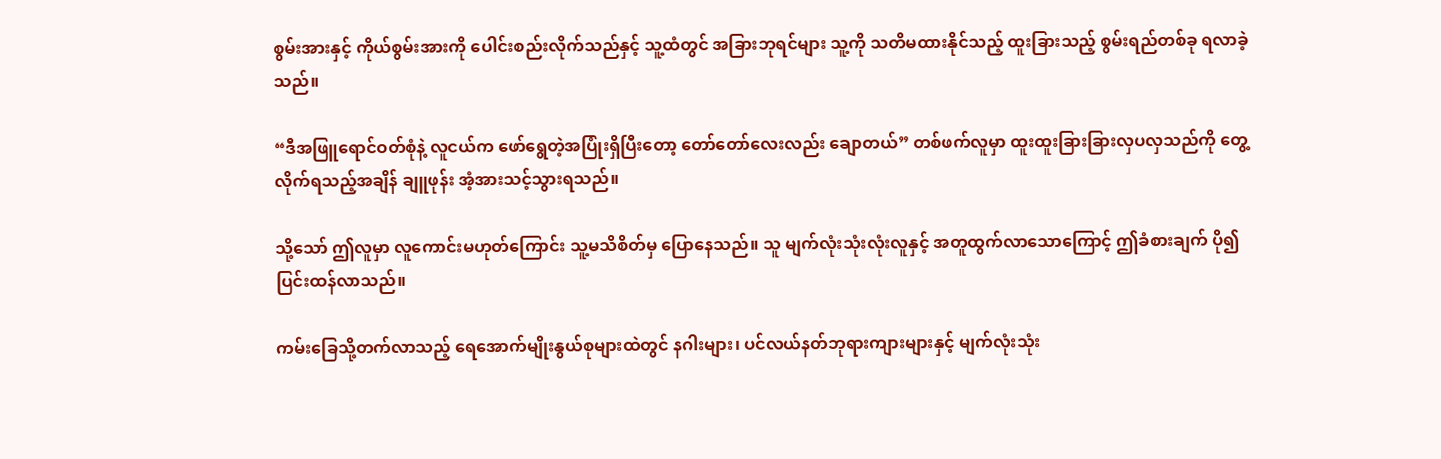စွမ်းအားနှင့် ကိုယ်စွမ်းအားကို ပေါင်းစည်းလိုက်သည်နှင့် သူ့ထံတွင် အခြားဘုရင်များ သူ့ကို သတိမထားနိုင်သည့် ထူးခြားသည့် စွမ်းရည်တစ်ခု ရလာခဲ့သည်။

“ဒီအဖြူရောင်ဝတ်စုံနဲ့ လူငယ်က ဖော်ရွေတဲ့အပြုံးရှိပြီးတော့ တော်တော်လေးလည်း ချောတယ်” တစ်ဖက်လူမှာ ထူးထူးခြားခြားလှပလှသည်ကို တွေ့လိုက်ရသည့်အချိန် ချူဖုန်း အံ့အားသင့်သွားရသည်။

သို့သော် ဤလူမှာ လူကောင်းမဟုတ်ကြောင်း သူ့မသိစိတ်မှ ပြောနေသည်။ သူ မျက်လုံးသုံးလုံးလူနှင့် အတူထွက်လာသောကြောင့် ဤခံစားချက် ပို၍ ပြင်းထန်လာသည်။

ကမ်းခြေသို့တက်လာသည့် ရေအောက်မျိုးနွယ်စုများထဲတွင် နဂါးများ၊ ပင်လယ်နတ်ဘုရားကျားများနှင့် မျက်လုံးသုံး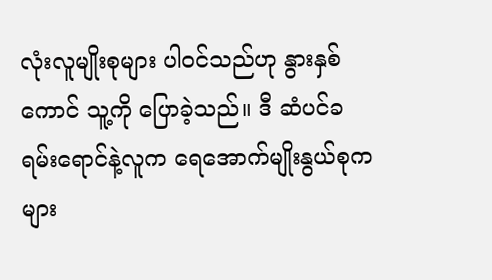လုံးလူမျိုးစုများ ပါဝင်သည်ဟု နွားနှစ်ကောင် သူ့ကို ပြောခဲ့သည်။ ဒီ ဆံပင်ခရမ်းရောင်နဲ့လူက ရေအောက်မျိုးနွယ်စုကများ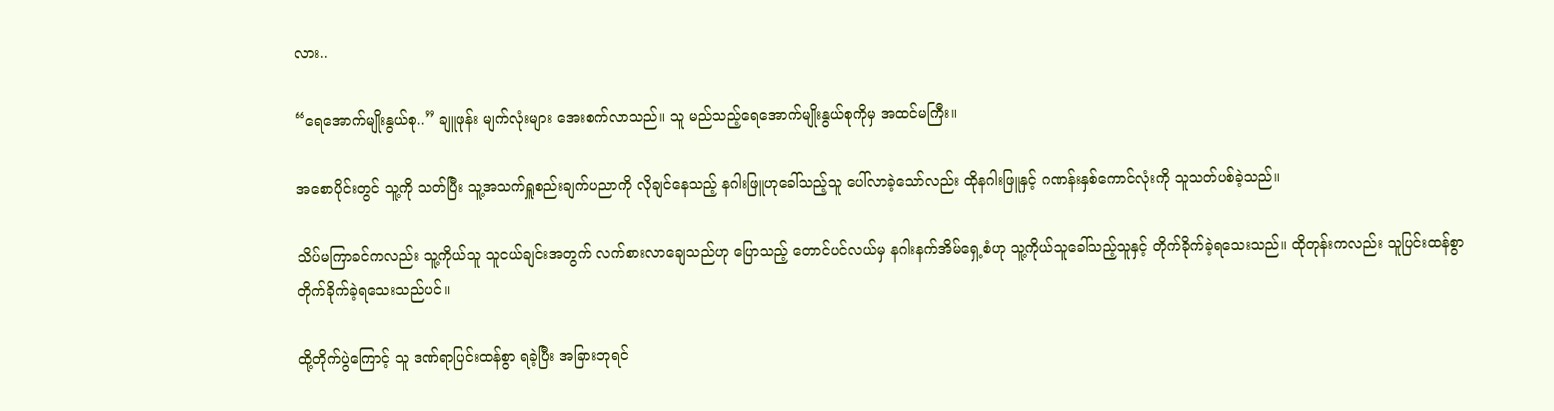လား..

“ရေအောက်မျိုးနွယ်စု..” ချူဖုန်း မျက်လုံးများ အေးစက်လာသည်။ သူ မည်သည့်ရေအောက်မျိုးနွယ်စုကိုမှ အထင်မကြီး။

အစောပိုင်းတွင် သူ့ကို သတ်ပြီး သူ့အသက်ရှူစည်းချက်ပညာကို လိုချင်နေသည့် နဂါးဖြူဟုခေါ်သည့်သူ ပေါ်လာခဲ့သော်လည်း ထိုနဂါးဖြူနှင့် ဂဏန်းနှစ်ကောင်လုံးကို သူသတ်ပစ်ခဲ့သည်။

သိပ်မကြာခင်ကလည်း သူ့ကိုယ်သူ သူငယ်ချင်းအတွက် လက်စားလာချေသည်ဟု ပြောသည့် တောင်ပင်လယ်မှ နဂါးနက်အိမ်ရှေ့စံဟု သူ့ကိုယ်သူခေါ်သည့်သူနှင့် တိုက်ခိုက်ခဲ့ရသေးသည်။ ထိုတုန်းကလည်း သူပြင်းထန်စွာ တိုက်ခိုက်ခဲ့ရသေးသည်ပင်။

ထို့တိုက်ပွဲကြောင့် သူ ဒဏ်ရာပြင်းထန်စွာ ရခဲ့ပြီး အခြားဘုရင်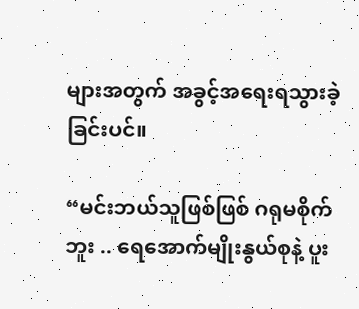များအတွက် အခွင့်အရေးရသွားခဲ့ခြင်းပင်။

“မင်းဘယ်သူဖြစ်ဖြစ် ဂရုမစိုက်ဘူး .. ရေအောက်မျိုးနွယ်စုနဲ့ ပူး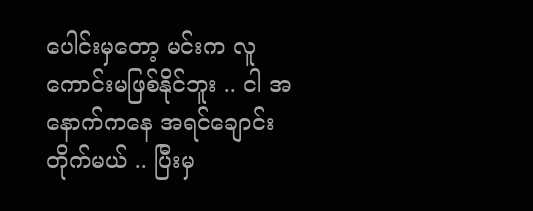ပေါင်းမှတော့ မင်းက လူကောင်းမဖြစ်နိုင်ဘူး .. ငါ အနောက်ကနေ အရင်ချောင်းတိုက်မယ် .. ပြီးမှ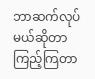ဘာဆက်လုပ်မယ်ဆိုတာ ကြည့်ကြတာ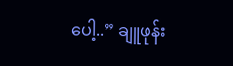ပေါ့..” ချူဖုန်း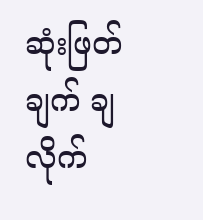ဆုံးဖြတ်ချက် ချလိုက်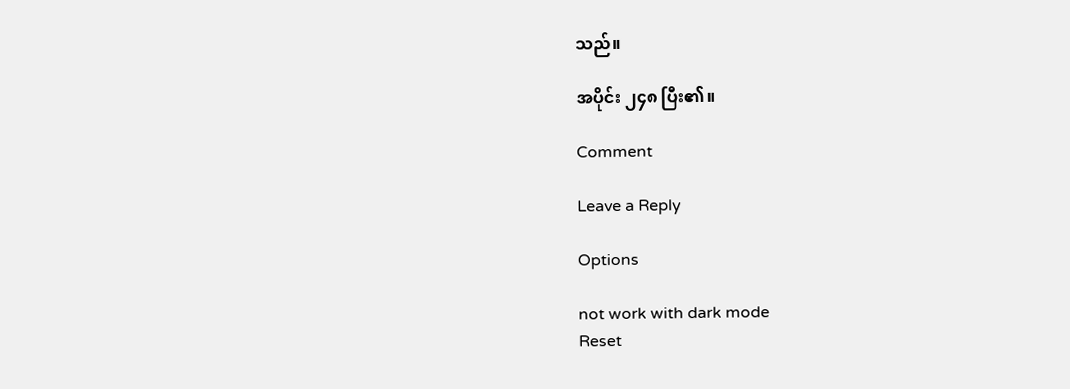သည်။

အပိုင်း ၂၄၈ ပြီး၏။

Comment

Leave a Reply

Options

not work with dark mode
Reset